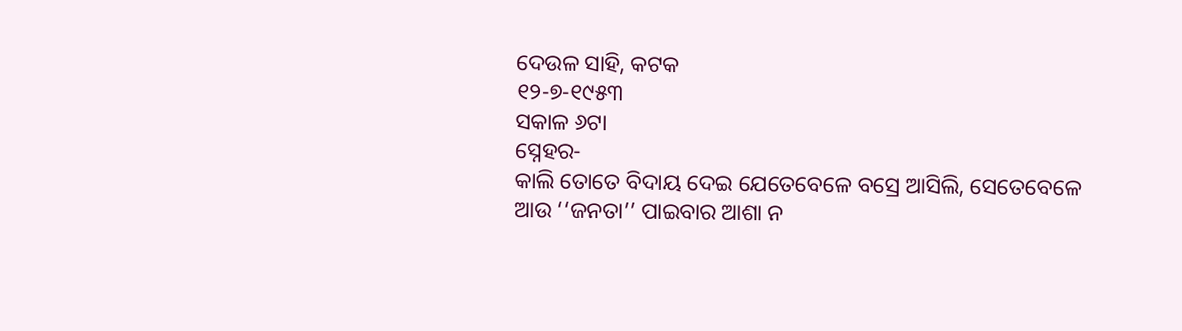ଦେଉଳ ସାହି, କଟକ
୧୨-୭-୧୯୫୩
ସକାଳ ୬ଟା
ସ୍ନେହର-
କାଲି ତୋତେ ବିଦାୟ ଦେଇ ଯେତେବେଳେ ବସ୍ରେ ଆସିଲି, ସେତେବେଳେ ଆଉ ‘‘ଜନତା’’ ପାଇବାର ଆଶା ନ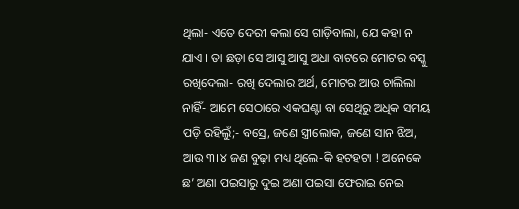ଥିଲା- ଏତେ ଦେରୀ କଲା ସେ ଗାଡ଼ିବାଲା, ଯେ କହା ନ ଯାଏ । ତା ଛଡ଼ା ସେ ଆସୁ ଆସୁ ଅଧା ବାଟରେ ମୋଟର ବସ୍କୁ ରଖିଦେଲା- ରଖି ଦେଲାର ଅର୍ଥ, ମୋଟର ଆଉ ଚାଲିଲା ନାହିଁ- ଆମେ ସେଠାରେ ଏକଘଣ୍ଟା ବା ସେଥିରୁ ଅଧିକ ସମୟ ପଡ଼ି ରହିଲୁଁ;- ବସ୍ରେ, ଜଣେ ସ୍ତ୍ରୀଲୋକ, ଜଣେ ସାନ ଝିଅ, ଆଉ ୩।୪ ଜଣ ବୁଢ଼ା ମଧ୍ୟ ଥିଲେ-କି ହଟହଟା ! ଅନେକେ ଛ’ ଅଣା ପଇସାରୁ ଦୁଇ ଅଣା ପଇସା ଫେରାଇ ନେଇ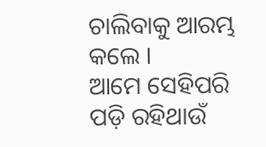ଚାଲିବାକୁ ଆରମ୍ଭ କଲେ ।
ଆମେ ସେହିପରି ପଡ଼ି ରହିଥାଉଁ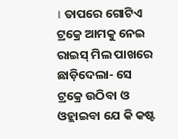। ତାପରେ ଗୋଟିଏ ଟ୍ରକ୍ରେ ଆମକୁ ନେଇ ରାଇସ୍ ମିଲ ପାଖରେ ଛାଡ଼ିଦେଲା- ସେ ଟ୍ରକ୍ରେ ଉଠିବା ଓ ଓହ୍ଲାଇବା ଯେ କି କଷ୍ଟ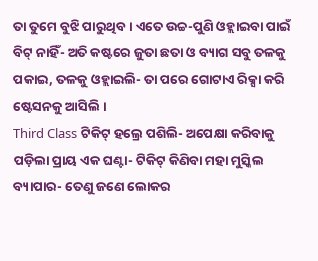ତା ତୁମେ ବୁଝି ପାରୁଥିବ । ଏତେ ଉଚ୍ଚ-ପୁଣି ଓହ୍ଲାଇବା ପାଇଁ ବିଟ୍ ନାହିଁ- ଅତି କଷ୍ଟରେ ଜୁତା ଛତା ଓ ବ୍ୟାଗ ସବୁ ତଳକୁ ପକାଇ, ତଳକୁ ଓହ୍ଲାଇଲି- ତା ପରେ ଗୋଟାଏ ରିକ୍ସା କରି ଷ୍ଟେସନକୁ ଆସିଲି ।
Third Class ଟିକିଟ୍ ହଲ୍ରେ ପଶିଲି- ଅପେକ୍ଷା କରିବାକୁ ପଡ଼ିଲା ପ୍ରାୟ ଏକ ଘଣ୍ଟା- ଟିକିଟ୍ କିଣିବା ମହା ମୁସ୍କିଲ ବ୍ୟାପାର- ତେଣୁ ଜଣେ ଲୋକର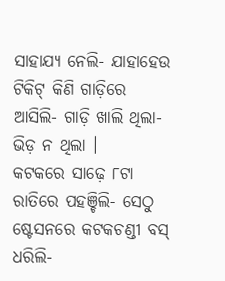ସାହାଯ୍ୟ ନେଲି- ଯାହାହେଉ ଟିକିଟ୍ କିଣି ଗାଡ଼ିରେ ଆସିଲି- ଗାଡ଼ି ଖାଲି ଥିଲା- ଭିଡ଼ ନ ଥିଲା ।
କଟକରେ ସାଢ଼େ ୮ଟା ରାତିରେ ପହଞ୍ଚିଲି- ସେଠୁ ଷ୍ଟେସନରେ କଟକଚଣ୍ଡୀ ବସ୍ ଧରିଲି-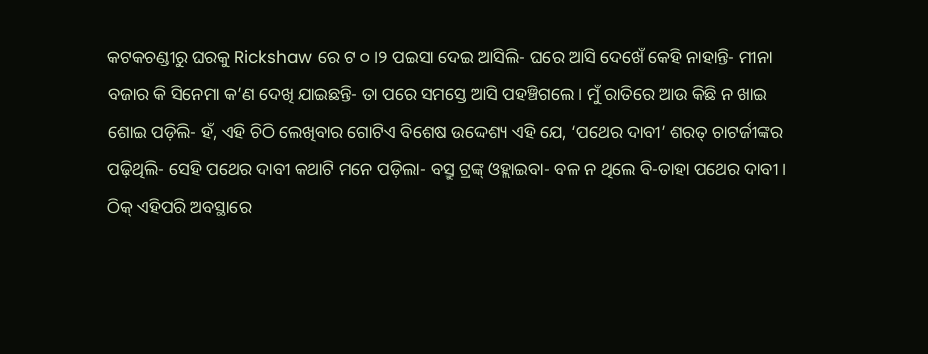କଟକଚଣ୍ଡୀରୁ ଘରକୁ Rickshaw ରେ ଟ ୦।୨ ପଇସା ଦେଇ ଆସିଲି- ଘରେ ଆସି ଦେଖେଁ କେହି ନାହାନ୍ତି- ମୀନା ବଜାର କି ସିନେମା କ’ଣ ଦେଖି ଯାଇଛନ୍ତି- ତା ପରେ ସମସ୍ତେ ଆସି ପହଞ୍ଚିଗଲେ । ମୁଁ ରାତିରେ ଆଉ କିଛି ନ ଖାଇ ଶୋଇ ପଡ଼ିଲି- ହଁ, ଏହି ଚିଠି ଲେଖିବାର ଗୋଟିଏ ବିଶେଷ ଉଦ୍ଦେଶ୍ୟ ଏହି ଯେ, ‘ପଥେର ଦାବୀ’ ଶରତ୍ ଚାଟର୍ଜୀଙ୍କର ପଢ଼ିଥିଲି- ସେହି ପଥେର ଦାବୀ କଥାଟି ମନେ ପଡ଼ିଲା- ବସ୍ରୁ ଟ୍ରଙ୍କ୍ ଓହ୍ଲାଇବା- ବଳ ନ ଥିଲେ ବି-ତାହା ପଥେର ଦାବୀ ।
ଠିକ୍ ଏହିପରି ଅବସ୍ଥାରେ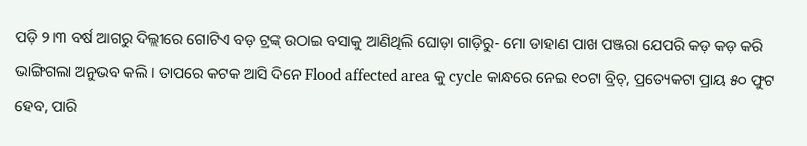ପଡ଼ି ୨।୩ ବର୍ଷ ଆଗରୁ ଦିଲ୍ଲୀରେ ଗୋଟିଏ ବଡ଼ ଟ୍ରଙ୍କ୍ ଉଠାଇ ବସାକୁ ଆଣିଥିଲି ଘୋଡ଼ା ଗାଡ଼ିରୁ- ମୋ ଡାହାଣ ପାଖ ପଞ୍ଜରା ଯେପରି କଡ଼ କଡ଼ କରି ଭାଙ୍ଗିଗଲା ଅନୁଭବ କଲି । ତାପରେ କଟକ ଆସି ଦିନେ Flood affected area କୁ cycle କାନ୍ଧରେ ନେଇ ୧୦ଟା ବ୍ରିଚ୍, ପ୍ରତ୍ୟେକଟା ପ୍ରାୟ ୫୦ ଫୁଟ ହେବ, ପାରି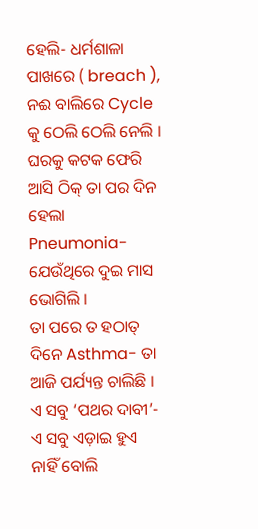ହେଲି- ଧର୍ମଶାଳା ପାଖରେ ( breach ), ନଈ ବାଲିରେ Cycle କୁ ଠେଲି ଠେଲି ନେଲି । ଘରକୁ କଟକ ଫେରି ଆସି ଠିକ୍ ତା ପର ଦିନ ହେଲା Pneumonia- ଯେଉଁଥିରେ ଦୁଇ ମାସ ଭୋଗିଲି ।
ତା ପରେ ତ ହଠାତ୍ ଦିନେ Asthma- ତା ଆଜି ପର୍ଯ୍ୟନ୍ତ ଚାଲିଛି । ଏ ସବୁ ‘ପଥର ଦାବୀ’- ଏ ସବୁ ଏଡ଼ାଇ ହୁଏ ନାହିଁ ବୋଲି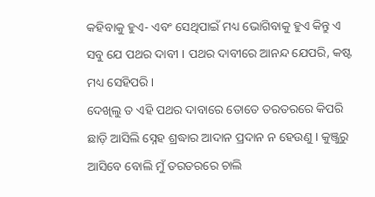କହିବାକୁ ହୁଏ- ଏବଂ ସେଥିପାଇଁ ମଧ୍ୟ ଭୋଗିବାକୁ ହୁଏ କିନ୍ତୁ ଏ ସବୁ ଯେ ପଥର ଦାବୀ । ପଥର ଦାବୀରେ ଆନନ୍ଦ ଯେପରି, କଷ୍ଟ ମଧ୍ୟ ସେହିପରି ।
ଦେଖିଲୁ ତ ଏହି ପଥର ଦାବାରେ ତୋତେ ତରତରରେ କିପରି ଛାଡ଼ି ଆସିଲି ସ୍ନେହ ଶ୍ରଦ୍ଧାର ଆଦାନ ପ୍ରଦାନ ନ ହେଉଣୁ । କୁଞ୍ଜୁରୁ ଆସିବେ ବୋଲି ମୁଁ ତରତରରେ ଚାଲି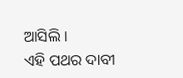ଆସିଲି ।
ଏହି ପଥର ଦାବୀ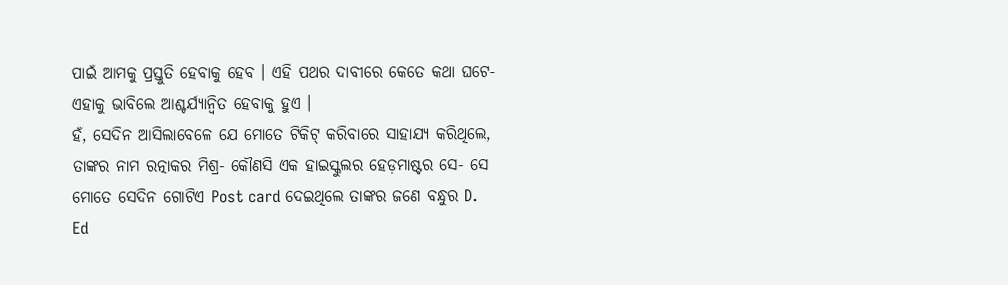ପାଇଁ ଆମକୁ ପ୍ରସ୍ତୁତି ହେବାକୁ ହେବ । ଏହି ପଥର ଦାବୀରେ କେତେ କଥା ଘଟେ- ଏହାକୁ ଭାବିଲେ ଆଶ୍ଚର୍ଯ୍ୟାନ୍ୱିତ ହେବାକୁ ହୁଏ ।
ହଁ, ସେଦିନ ଆସିଲାବେଳେ ଯେ ମୋତେ ଟିକିଟ୍ କରିବାରେ ସାହାଯ୍ୟ କରିଥିଲେ, ତାଙ୍କର ନାମ ରତ୍ନାକର ମିଶ୍ର- କୌଣସି ଏକ ହାଇସ୍କୁଲର ହେଡ଼ମାଷ୍ଟର ସେ- ସେ ମୋତେ ସେଦିନ ଗୋଟିଏ Post card ଦେଇଥିଲେ ତାଙ୍କର ଜଣେ ବନ୍ଧୁର D. Ed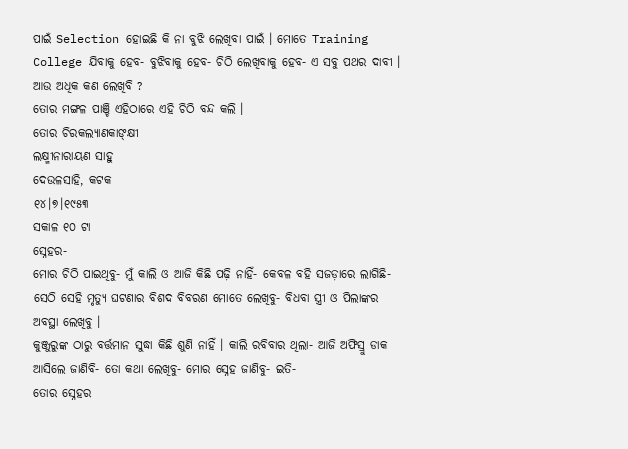ପାଇଁ Selection ହୋଇଛି କି ନା ବୁଝି ଲେଖିବା ପାଇଁ । ମୋତେ Training College ଯିବାକୁ ହେବ- ବୁଝିବାକୁ ହେବ- ଚିଠି ଲେଖିବାକୁ ହେବ- ଏ ସବୁ ପଥର ଦାବୀ । ଆଉ ଅଧିକ କଣ ଲେଖିବି ?
ତୋର ମଙ୍ଗଳ ପାଞ୍ଚି ଏହିଠାରେ ଏହି ଚିଠି ବନ୍ଦ କଲି ।
ତୋର ଚିରକଲ୍ୟାଣକାଙ୍କ୍ଷୀ
ଲକ୍ଷ୍ମୀନାରାୟଣ ସାହୁ
ଦେଉଳସାହି, କଟକ
୧୪।୭।୧୯୫୩
ସକାଳ ୧୦ ଟା
ସ୍ନେହର-
ମୋର ଚିଠି ପାଇଥିବୁ- ମୁଁ କାଲି ଓ ଆଜି କିଛି ପଢ଼ି ନାହିଁ- କେବଳ ବହି ସଜଡ଼ାରେ ଲାଗିଛି- ସେଠି ସେହି ମୃତ୍ୟୁ ଘଟଣାର ବିଶଦ ବିବରଣ ମୋତେ ଲେଖିବୁ- ବିଧବା ସ୍ତ୍ରୀ ଓ ପିଲାଙ୍କର ଅବସ୍ଥା ଲେଖିବୁ ।
କୁଞ୍ଜୁରୁଙ୍କ ଠାରୁ ବର୍ତ୍ତମାନ ସୁଦ୍ଧା କିଛି ଶୁଣି ନାହିଁ । କାଲି ରବିବାର ଥିଲା- ଆଜି ଅଫିସ୍ରୁ ଡାକ ଆସିଲେ ଜାଣିବି- ତୋ କଥା ଲେଖିବୁ- ମୋର ସ୍ନେହ ଜାଣିବୁ- ଇତି-
ତୋର ସ୍ନେହର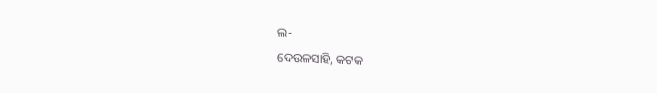ଲ-
ଦେଉଳସାହି, କଟକ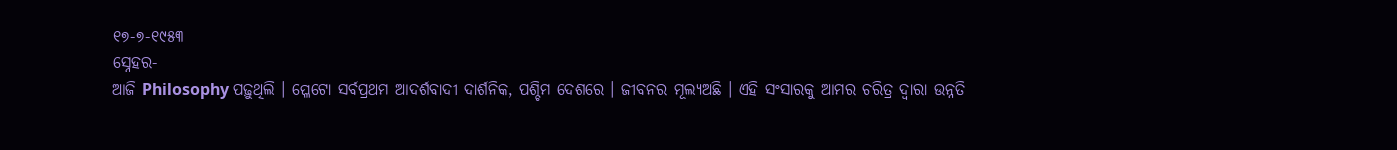୧୭-୭-୧୯୫୩
ସ୍ନେହର-
ଆଜି Philosophy ପଢ଼ୁଥିଲି । ପ୍ଳେଟୋ ସର୍ବପ୍ରଥମ ଆଦର୍ଶବାଦୀ ଦାର୍ଶନିକ, ପଶ୍ଚିମ ଦେଶରେ । ଜୀବନର ମୂଲ୍ୟଅଛି । ଏହି ସଂସାରକୁ ଆମର ଚରିତ୍ର ଦ୍ୱାରା ଉନ୍ନତି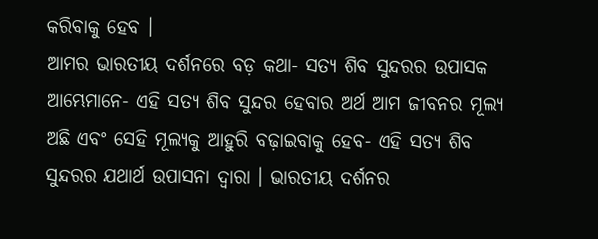କରିବାକୁ ହେବ ।
ଆମର ଭାରତୀୟ ଦର୍ଶନରେ ବଡ଼ କଥା- ସତ୍ୟ ଶିବ ସୁନ୍ଦରର ଉପାସକ ଆମ୍ଭେମାନେ- ଏହି ସତ୍ୟ ଶିବ ସୁନ୍ଦର ହେବାର ଅର୍ଥ ଆମ ଜୀବନର ମୂଲ୍ୟ ଅଛି ଏବଂ ସେହି ମୂଲ୍ୟକୁ ଆହୁରି ବଢ଼ାଇବାକୁ ହେବ- ଏହି ସତ୍ୟ ଶିବ ସୁନ୍ଦରର ଯଥାର୍ଥ ଉପାସନା ଦ୍ୱାରା । ଭାରତୀୟ ଦର୍ଶନର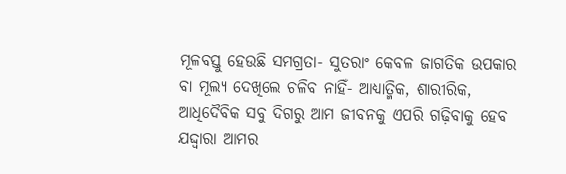ମୂଳବସ୍ତୁ ହେଉଛି ସମଗ୍ରତା- ସୁତରାଂ କେବଳ ଜାଗତିକ ଉପକାର ବା ମୂଲ୍ୟ ଦେଖିଲେ ଚଳିବ ନାହିଁ- ଆଧ୍ୟାତ୍ମିକ, ଶାରୀରିକ, ଆଧିଦୈବିକ ସବୁ ଦିଗରୁ ଆମ ଜୀବନକୁ ଏପରି ଗଢ଼ିବାକୁ ହେବ ଯଦ୍ଦ୍ୱାରା ଆମର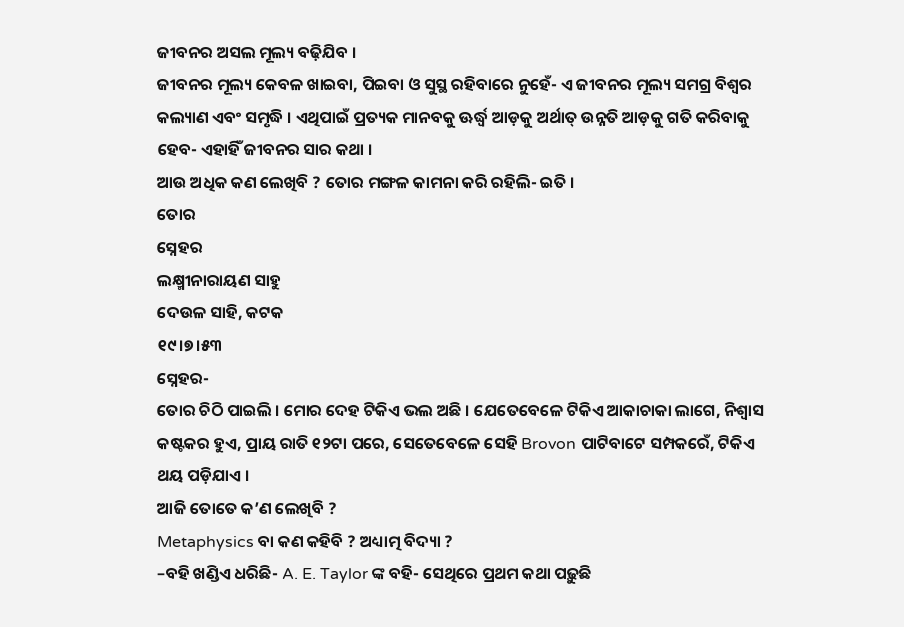ଜୀବନର ଅସଲ ମୂଲ୍ୟ ବଢ଼ିଯିବ ।
ଜୀବନର ମୂଲ୍ୟ କେବଳ ଖାଇବା, ପିଇବା ଓ ସୁସ୍ଥ ରହିବାରେ ନୁହେଁ- ଏ ଜୀବନର ମୂଲ୍ୟ ସମଗ୍ର ବିଶ୍ୱର କଲ୍ୟାଣ ଏବଂ ସମୃଦ୍ଧି । ଏଥିପାଇଁ ପ୍ରତ୍ୟକ ମାନବକୁ ଊର୍ଦ୍ଧ୍ୱ ଆଡ଼କୁ ଅର୍ଥାତ୍ ଉନ୍ନତି ଆଡ଼କୁ ଗତି କରିବାକୁ ହେବ- ଏହାହିଁ ଜୀବନର ସାର କଥା ।
ଆଉ ଅଧିକ କଣ ଲେଖିବି ? ତୋର ମଙ୍ଗଳ କାମନା କରି ରହିଲି- ଇତି ।
ତୋର
ସ୍ନେହର
ଲକ୍ଷ୍ମୀନାରାୟଣ ସାହୁ
ଦେଉଳ ସାହି, କଟକ
୧୯।୭।୫୩
ସ୍ନେହର-
ତୋର ଚିଠି ପାଇଲି । ମୋର ଦେହ ଟିକିଏ ଭଲ ଅଛି । ଯେତେବେଳେ ଟିକିଏ ଆକାଚାକା ଲାଗେ, ନିଶ୍ୱାସ କଷ୍ଟକର ହୁଏ, ପ୍ରାୟ ରାତି ୧୨ଟା ପରେ, ସେତେବେଳେ ସେହି Brovon ପାଟିବାଟେ ସମ୍ପକରେଁ, ଟିକିଏ ଥୟ ପଡ଼ିଯାଏ ।
ଆଜି ତୋତେ କ’ଣ ଲେଖିବି ?
Metaphysics ବା କଣ କହିବି ? ଅଧ୍ୟାତ୍ମ ବିଦ୍ୟା ?
–ବହି ଖଣ୍ଡିଏ ଧରିଛି- A. E. Taylor ଙ୍କ ବହି- ସେଥିରେ ପ୍ରଥମ କଥା ପଢ଼ୁଛି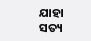ଯାହା ସତ୍ୟ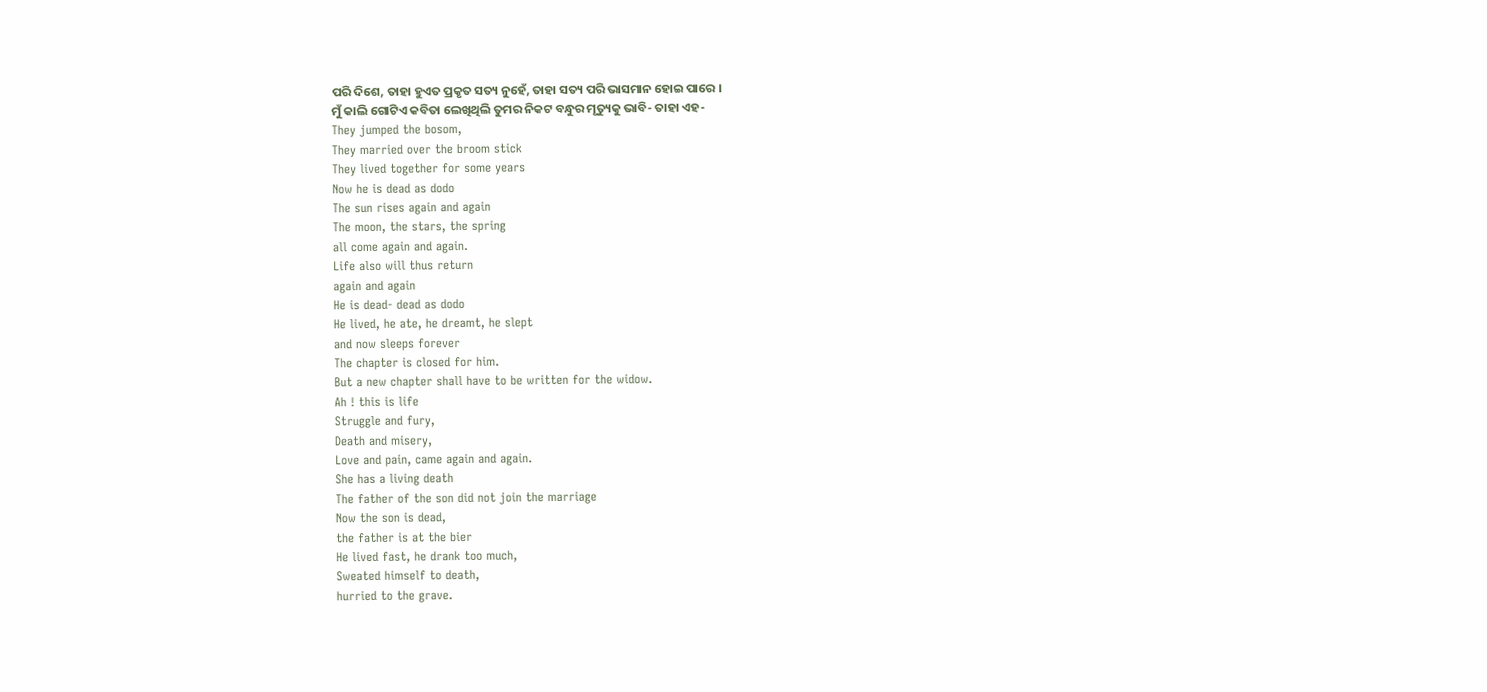ପରି ଦିଶେ, ତାହା ହୁଏତ ପ୍ରକୃତ ସତ୍ୟ ନୁହେଁ, ତାହା ସତ୍ୟ ପରି ଭାସମାନ ହୋଇ ପାରେ ।
ମୁଁ କାଲି ଗୋଟିଏ କବିତା ଲେଖିଥିଲି ତୁମର ନିକଟ ବନ୍ଧୁର ମୃତ୍ୟୁକୁ ଭାବି- ତାହା ଏହ-
They jumped the bosom,
They married over the broom stick
They lived together for some years
Now he is dead as dodo
The sun rises again and again
The moon, the stars, the spring
all come again and again.
Life also will thus return
again and again
He is dead- dead as dodo
He lived, he ate, he dreamt, he slept
and now sleeps forever
The chapter is closed for him.
But a new chapter shall have to be written for the widow.
Ah ! this is life
Struggle and fury,
Death and misery,
Love and pain, came again and again.
She has a living death
The father of the son did not join the marriage
Now the son is dead,
the father is at the bier
He lived fast, he drank too much,
Sweated himself to death,
hurried to the grave.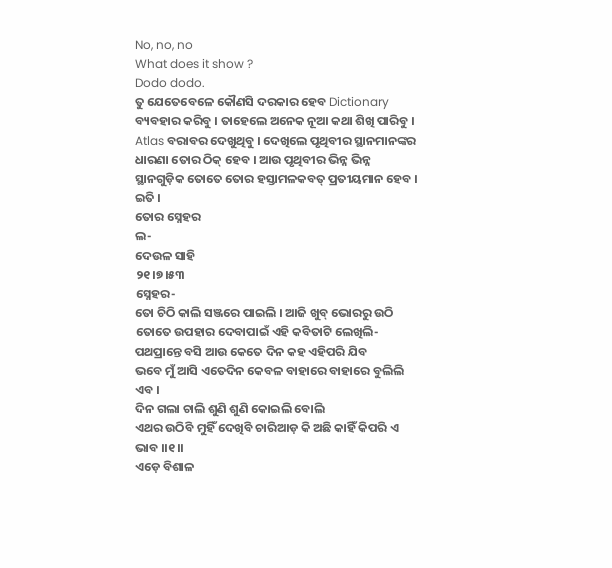No, no, no
What does it show ?
Dodo dodo.
ତୁ ଯେତେବେଳେ କୌଣସି ଦରକାର ହେବ Dictionary ବ୍ୟବହାର କରିବୁ । ତାହେଲେ ଅନେକ ନୂଆ କଥା ଶିଖି ପାରିବୁ । Atlas ବରାବର ଦେଖୁଥିବୁ । ଦେଖିଲେ ପୃଥିବୀର ସ୍ଥାନମାନଙ୍କର ଧାରଣା ତୋର ଠିକ୍ ହେବ । ଆଉ ପୃଥିବୀର ଭିନ୍ନ ଭିନ୍ନ ସ୍ଥାନଗୁଡ଼ିକ ତୋତେ ତୋର ହସ୍ତାମଳକବତ୍ ପ୍ରତୀୟମାନ ହେବ । ଇତି ।
ତୋର ସ୍ନେହର
ଲ-
ଦେଉଳ ସାହି
୨୧।୭।୫୩
ସ୍ନେହର-
ତୋ ଚିଠି କାଲି ସଞ୍ଜରେ ପାଇଲି । ଆଜି ଖୁବ୍ ଭୋରରୁ ଉଠି ତୋତେ ଉପହାର ଦେବାପାଇଁ ଏହି କବିତାଟି ଲେଖିଲି-
ପଥପ୍ରାନ୍ତେ ବସି ଆଉ କେତେ ଦିନ କହ ଏହିପରି ଯିବ
ଭବେ ମୁଁ ଆସି ଏତେଦିନ କେବଳ ବାହାରେ ବାହାରେ ବୁଲିଲି ଏବ ।
ଦିନ ଗଲା ଚାଲି ଶୁଣି ଶୁଣି କୋଇଲି ବୋଲି
ଏଥର ଉଠିବି ମୁହିଁ ଦେଖିବି ଚାରିଆଡ଼ କି ଅଛି କାହିଁ କିପରି ଏ ଭାବ ।।୧।।
ଏଡ଼େ ବିଶାଳ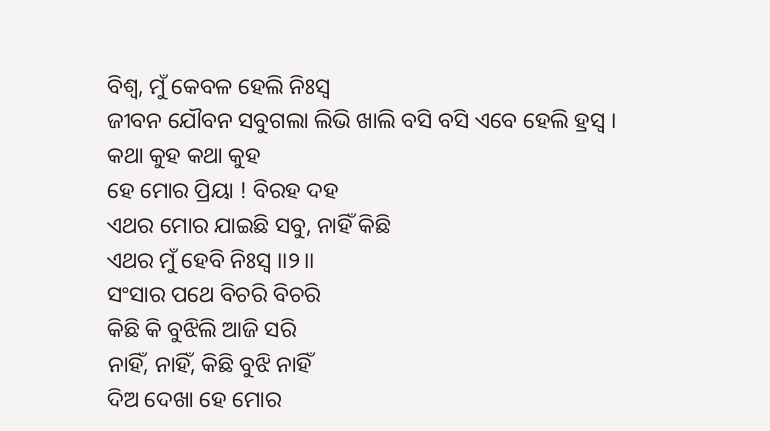ବିଶ୍ୱ, ମୁଁ କେବଳ ହେଲି ନିଃସ୍ୱ
ଜୀବନ ଯୌବନ ସବୁଗଲା ଲିଭି ଖାଲି ବସି ବସି ଏବେ ହେଲି ହ୍ରସ୍ୱ ।
କଥା କୁହ କଥା କୁହ
ହେ ମୋର ପ୍ରିୟା ! ବିରହ ଦହ
ଏଥର ମୋର ଯାଇଛି ସବୁ, ନାହିଁ କିଛି
ଏଥର ମୁଁ ହେବି ନିଃସ୍ୱ ।।୨।।
ସଂସାର ପଥେ ବିଚରି ବିଚରି
କିଛି କି ବୁଝିଲି ଆଜି ସରି
ନାହିଁ, ନାହିଁ, କିଛି ବୁଝି ନାହିଁ
ଦିଅ ଦେଖା ହେ ମୋର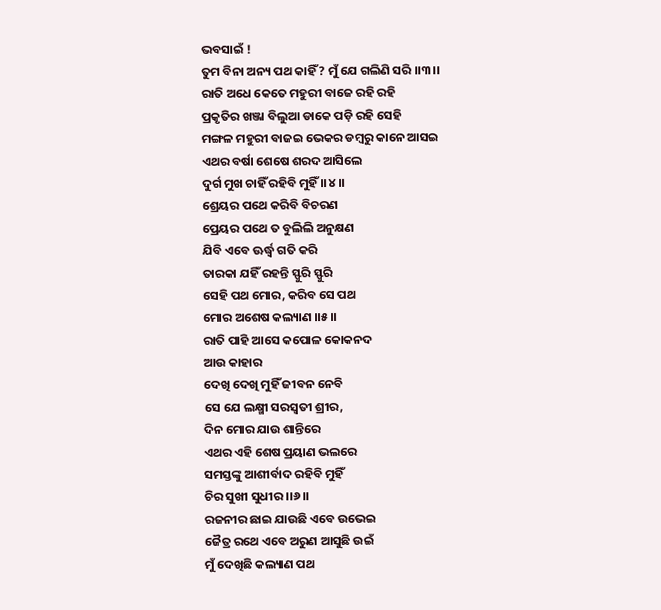ଭବସାଇଁ !
ତୁମ ବିନା ଅନ୍ୟ ପଥ କାହିଁ ? ମୁଁ ଯେ ଗଲିଣି ସରି ।।୩।।
ରାତି ଅଧେ କେତେ ମହୁରୀ ବାଜେ ରହି ରହି
ପ୍ରକୃତିର ଖଞ୍ଜା ବିଲୁଆ ଡାକେ ପଡ଼ି ରହି ସେହି
ମଙ୍ଗଳ ମହୁରୀ ବାଜଇ ଭେକର ଡମ୍ବରୁ କାନେ ଆସଇ
ଏଥର ବର୍ଷା ଶେଷେ ଶରଦ ଆସିଲେ
ଦୁର୍ଗ ମୁଖ ଚାହିଁ ରହିବି ମୁହିଁ ।।୪।।
ଶ୍ରେୟର ପଥେ କରିବି ବିଚରଣ
ପ୍ରେୟର ପଥେ ତ ବୁଲିଲି ଅନୁକ୍ଷଣ
ଯିବି ଏବେ ଊର୍ଦ୍ଧ୍ୱ ଗତି କରି
ତାରକା ଯହିଁ ରହନ୍ତି ସ୍ଫୁରି ସ୍ଫୁରି
ସେହି ପଥ ମୋର, କରିବ ସେ ପଥ
ମୋର ଅଶେଷ କଲ୍ୟାଣ ।।୫।।
ରାତି ପାହି ଆସେ କପୋଳ କୋକନଦ
ଆଉ କାହାର
ଦେଖି ଦେଖି ମୁହିଁ ଜୀବନ ନେବି
ସେ ଯେ ଲକ୍ଷ୍ମୀ ସରସ୍ୱତୀ ଶ୍ରୀର,
ଦିନ ମୋର ଯାଉ ଶାନ୍ତିରେ
ଏଥର ଏହି ଶେଷ ପ୍ରୟାଣ ଭଲରେ
ସମସ୍ତଙ୍କୁ ଆଶୀର୍ବାଦ ରହିବି ମୁହିଁ
ଚିର ସୁଖୀ ସୁଧୀର ।।୬।।
ରଜନୀର ଛାଇ ଯାଉଛି ଏବେ ଉଭେଇ
ଜୈତ୍ର ରଥେ ଏବେ ଅରୁଣ ଆସୁଛି ଉଇଁ
ମୁଁ ଦେଖିଛି କଲ୍ୟାଣ ପଥ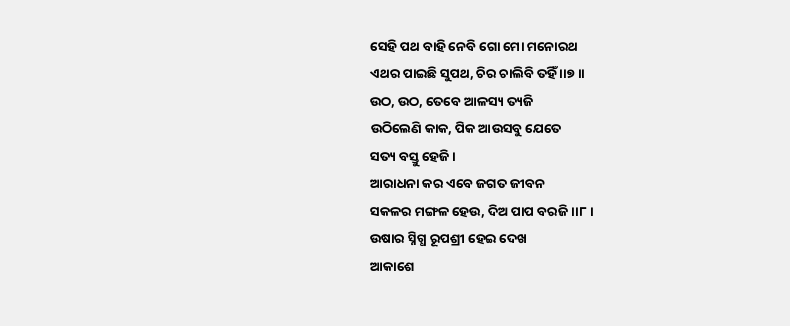ସେହି ପଥ ବାହି ନେବି ଗୋ ମୋ ମନୋରଥ
ଏଥର ପାଇଛି ସୁପଥ, ଚିର ଚାଲିବି ତହିଁ ।।୭।।
ଉଠ, ଉଠ, ତେବେ ଆଳସ୍ୟ ତ୍ୟଜି
ଉଠିଲେଣି କାକ, ପିକ ଆଉସବୁ ଯେତେ
ସତ୍ୟ ବସ୍ତୁ ହେଜି ।
ଆରାଧନା କର ଏବେ ଜଗତ ଜୀବନ
ସକଳର ମଙ୍ଗଳ ହେଉ, ଦିଅ ପାପ ବରଜି ।।୮।
ଉଷାର ସ୍ନିଗ୍ଧ ରୂପଶ୍ରୀ ହେଇ ଦେଖ
ଆକାଶେ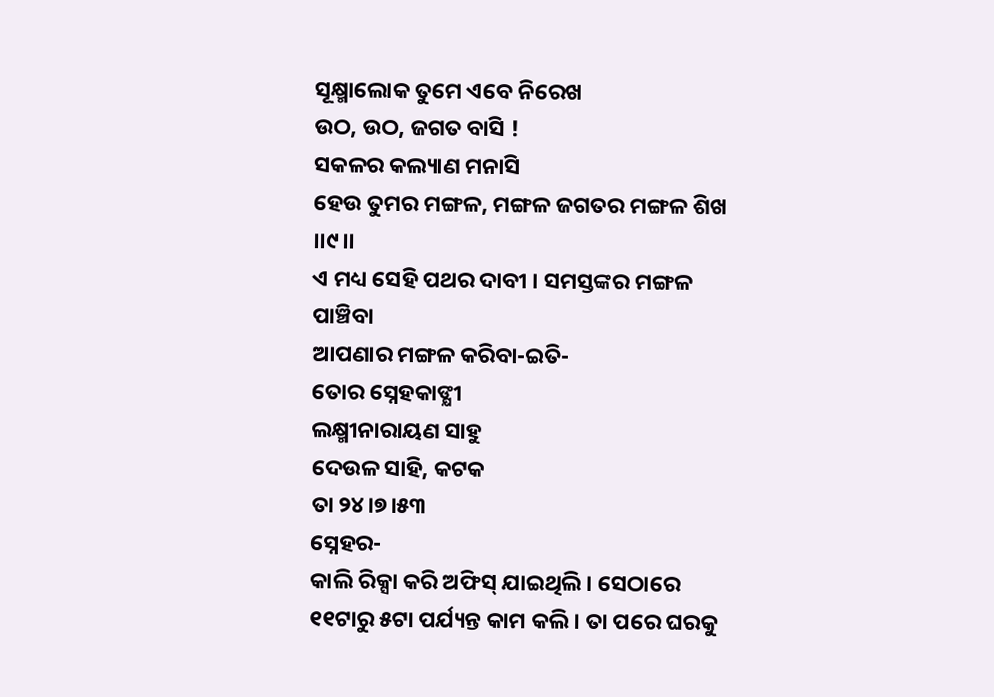ସୂକ୍ଷ୍ମାଲୋକ ତୁମେ ଏବେ ନିରେଖ
ଉଠ, ଉଠ, ଜଗତ ବାସି !
ସକଳର କଲ୍ୟାଣ ମନାସି
ହେଉ ତୁମର ମଙ୍ଗଳ, ମଙ୍ଗଳ ଜଗତର ମଙ୍ଗଳ ଶିଖ ।।୯।।
ଏ ମଧ୍ୟ ସେହି ପଥର ଦାବୀ । ସମସ୍ତଙ୍କର ମଙ୍ଗଳ ପାଞ୍ଚିବା
ଆପଣାର ମଙ୍ଗଳ କରିବା-ଇତି-
ତୋର ସ୍ନେହକାଙ୍କ୍ଷୀ
ଲକ୍ଷ୍ମୀନାରାୟଣ ସାହୁ
ଦେଉଳ ସାହି, କଟକ
ତା ୨୪।୭।୫୩
ସ୍ନେହର-
କାଲି ରିକ୍ସା କରି ଅଫିସ୍ ଯାଇଥିଲି । ସେଠାରେ ୧୧ଟାରୁ ୫ଟା ପର୍ଯ୍ୟନ୍ତ କାମ କଲି । ତା ପରେ ଘରକୁ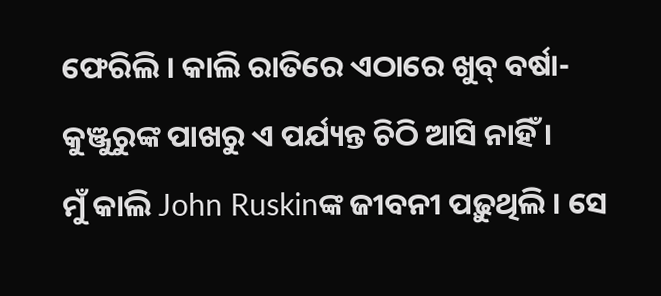ଫେରିଲି । କାଲି ରାତିରେ ଏଠାରେ ଖୁବ୍ ବର୍ଷା- କୁଞ୍ଜୁରୁଙ୍କ ପାଖରୁ ଏ ପର୍ଯ୍ୟନ୍ତ ଚିଠି ଆସି ନାହିଁ ।
ମୁଁ କାଲି John Ruskinଙ୍କ ଜୀବନୀ ପଢ଼ୁଥିଲି । ସେ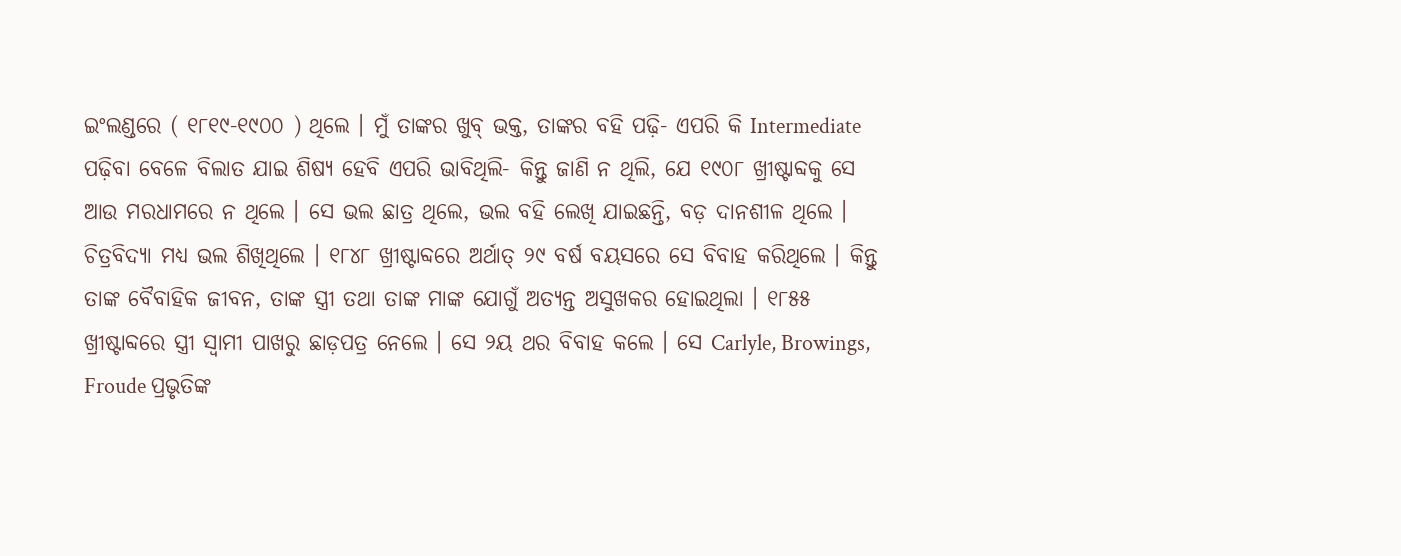ଇଂଲଣ୍ଡରେ ( ୧୮୧୯-୧୯୦୦ ) ଥିଲେ । ମୁଁ ତାଙ୍କର ଖୁବ୍ ଭକ୍ତ, ତାଙ୍କର ବହି ପଢ଼ି- ଏପରି କି Intermediate ପଢ଼ିବା ବେଳେ ବିଲାତ ଯାଇ ଶିଷ୍ୟ ହେବି ଏପରି ଭାବିଥିଲି- କିନ୍ତୁ ଜାଣି ନ ଥିଲି, ଯେ ୧୯୦୮ ଖ୍ରୀଷ୍ଟାବ୍ଦକୁ ସେ ଆଉ ମରଧାମରେ ନ ଥିଲେ । ସେ ଭଲ ଛାତ୍ର ଥିଲେ, ଭଲ ବହି ଲେଖି ଯାଇଛନ୍ତି, ବଡ଼ ଦାନଶୀଳ ଥିଲେ । ଚିତ୍ରବିଦ୍ୟା ମଧ୍ୟ ଭଲ ଶିଖିଥିଲେ । ୧୮୪୮ ଖ୍ରୀଷ୍ଟାବ୍ଦରେ ଅର୍ଥାତ୍ ୨୯ ବର୍ଷ ବୟସରେ ସେ ବିବାହ କରିଥିଲେ । କିନ୍ତୁ ତାଙ୍କ ବୈବାହିକ ଜୀବନ, ତାଙ୍କ ସ୍ତ୍ରୀ ତଥା ତାଙ୍କ ମାଙ୍କ ଯୋଗୁଁ ଅତ୍ୟନ୍ତ ଅସୁଖକର ହୋଇଥିଲା । ୧୮୫୫ ଖ୍ରୀଷ୍ଟାବ୍ଦରେ ସ୍ତ୍ରୀ ସ୍ୱାମୀ ପାଖରୁ ଛାଡ଼ପତ୍ର ନେଲେ । ସେ ୨ୟ ଥର ବିବାହ କଲେ । ସେ Carlyle, Browings, Froude ପ୍ରଭୃତିଙ୍କ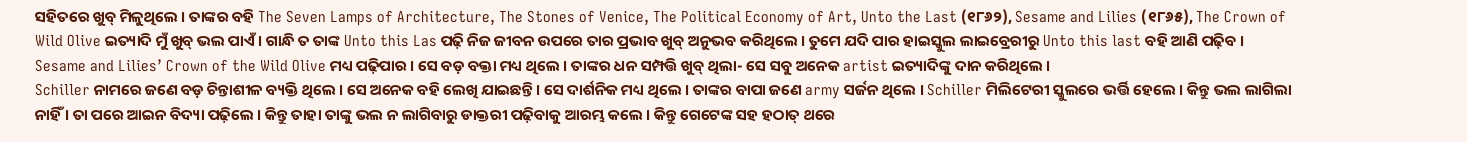ସହିତରେ ଖୁବ୍ ମିଳୁଥିଲେ । ତାଙ୍କର ବହି The Seven Lamps of Architecture, The Stones of Venice, The Political Economy of Art, Unto the Last (୧୮୬୨), Sesame and Lilies (୧୮୬୫), The Crown of Wild Olive ଇତ୍ୟାଦି ମୁଁ ଖୁବ୍ ଭଲ ପାଏଁ । ଗାନ୍ଧି ତ ତାଙ୍କ Unto this Las ପଢ଼ି ନିଜ ଜୀବନ ଉପରେ ତାର ପ୍ରଭାବ ଖୁବ୍ ଅନୁଭବ କରିଥିଲେ । ତୁମେ ଯଦି ପାର ହାଇସ୍କୁଲ ଲାଇବ୍ରେରୀରୁ Unto this last ବହି ଆଣି ପଢ଼ିବ । Sesame and Lilies’ Crown of the Wild Olive ମଧ୍ୟ ପଢ଼ିପାର । ସେ ବଡ଼ ବକ୍ତା ମଧ୍ୟ ଥିଲେ । ତାଙ୍କର ଧନ ସମ୍ପତ୍ତି ଖୁବ୍ ଥିଲା- ସେ ସବୁ ଅନେକ artist ଇତ୍ୟାଦିଙ୍କୁ ଦାନ କରିଥିଲେ ।
Schiller ନାମରେ ଜଣେ ବଡ଼ ଚିନ୍ତାଶୀଳ ବ୍ୟକ୍ତି ଥିଲେ । ସେ ଅନେକ ବହି ଲେଖି ଯାଇଛନ୍ତି । ସେ ଦାର୍ଶନିକ ମଧ୍ୟ ଥିଲେ । ତାଙ୍କର ବାପା ଜଣେ army ସର୍ଜନ ଥିଲେ । Schiller ମିଲିଟେରୀ ସ୍କୁଲରେ ଭର୍ତ୍ତି ହେଲେ । କିନ୍ତୁ ଭଲ ଲାଗିଲା ନାହିଁ । ତା ପରେ ଆଇନ ବିଦ୍ୟା ପଢ଼ିଲେ । କିନ୍ତୁ ତାହା ତାଙ୍କୁ ଭଲ ନ ଲାଗିବାରୁ ଡାକ୍ତରୀ ପଢ଼ିବାକୁ ଆରମ୍ଭ କଲେ । କିନ୍ତୁ ଗେଟେଙ୍କ ସହ ହଠାତ୍ ଥରେ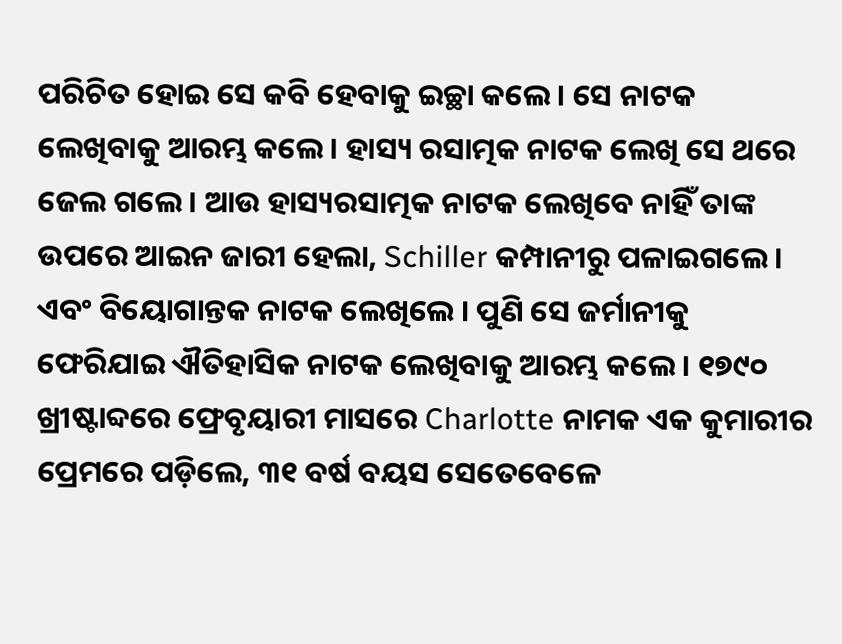ପରିଚିତ ହୋଇ ସେ କବି ହେବାକୁ ଇଚ୍ଛା କଲେ । ସେ ନାଟକ ଲେଖିବାକୁ ଆରମ୍ଭ କଲେ । ହାସ୍ୟ ରସାତ୍ମକ ନାଟକ ଲେଖି ସେ ଥରେ ଜେଲ ଗଲେ । ଆଉ ହାସ୍ୟରସାତ୍ମକ ନାଟକ ଲେଖିବେ ନାହିଁ ତାଙ୍କ ଉପରେ ଆଇନ ଜାରୀ ହେଲା, Schiller କମ୍ପାନୀରୁ ପଳାଇଗଲେ । ଏବଂ ବିୟୋଗାନ୍ତକ ନାଟକ ଲେଖିଲେ । ପୁଣି ସେ ଜର୍ମାନୀକୁ ଫେରିଯାଇ ଐତିହାସିକ ନାଟକ ଲେଖିବାକୁ ଆରମ୍ଭ କଲେ । ୧୭୯୦ ଖ୍ରୀଷ୍ଟାବ୍ଦରେ ଫ୍ରେବୃୟାରୀ ମାସରେ Charlotte ନାମକ ଏକ କୁମାରୀର ପ୍ରେମରେ ପଡ଼ିଲେ, ୩୧ ବର୍ଷ ବୟସ ସେତେବେଳେ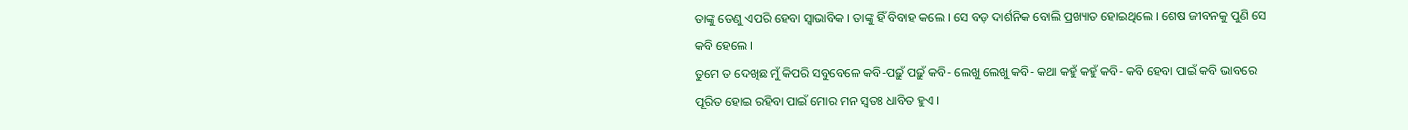ତାଙ୍କୁ ତେଣୁ ଏପରି ହେବା ସ୍ୱାଭାବିକ । ତାଙ୍କୁ ହିଁ ବିବାହ କଲେ । ସେ ବଡ଼ ଦାର୍ଶନିକ ବୋଲି ପ୍ରଖ୍ୟାତ ହୋଇଥିଲେ । ଶେଷ ଜୀବନକୁ ପୁଣି ସେ କବି ହେଲେ ।
ତୁମେ ତ ଦେଖିଛ ମୁଁ କିପରି ସବୁବେଳେ କବି-ପଢ଼ୁଁ ପଢ଼ୁଁ କବି- ଲେଖୁ ଲେଖୁ କବି- କଥା କହୁଁ କହୁଁ କବି- କବି ହେବା ପାଇଁ କବି ଭାବରେ ପୂରିତ ହୋଇ ରହିବା ପାଇଁ ମୋର ମନ ସ୍ୱତଃ ଧାବିତ ହୁଏ ।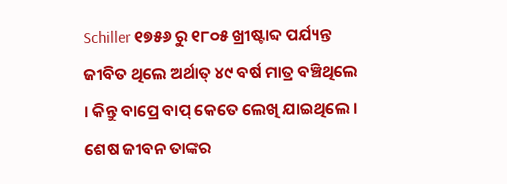Schiller ୧୭୫୬ ରୁ ୧୮୦୫ ଖ୍ରୀଷ୍ଟାବ୍ଦ ପର୍ଯ୍ୟନ୍ତ ଜୀବିତ ଥିଲେ ଅର୍ଥାତ୍ ୪୯ ବର୍ଷ ମାତ୍ର ବଞ୍ଚିଥିଲେ । କିନ୍ତୁ ବାପ୍ରେ ବାପ୍ କେତେ ଲେଖି ଯାଇଥିଲେ । ଶେଷ ଜୀବନ ତାଙ୍କର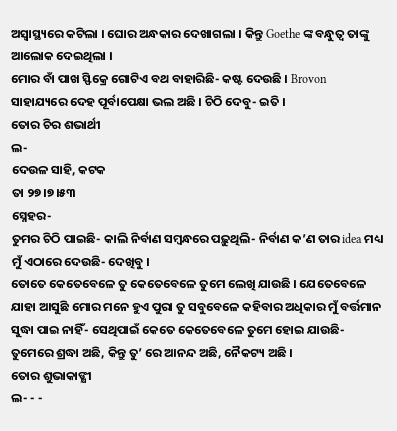ଅସ୍ୱାସ୍ଥ୍ୟରେ କଟିଲା । ଘୋର ଅନ୍ଧକାର ଦେଖାଗଲା । କିନ୍ତୁ Goethe ଙ୍କ ବନ୍ଧୁତ୍ୱ ତାଙ୍କୁ ଆଲୋକ ଦେଇଥିଲା ।
ମୋର ବାଁ ପାଖ ସ୍ଫିକ୍ରେ ଗୋଟିଏ ବଥ ବାହାରିଛି- କଷ୍ଟ ଦେଉଛି । Brovon ସାହାଯ୍ୟରେ ଦେହ ପୂର୍ବାପେକ୍ଷା ଭଲ ଅଛି । ଚିଠି ଦେବୁ- ଇତି ।
ତୋର ଚିର ଶଭାର୍ଥୀ
ଲ-
ଦେଉଳ ସାହି, କଟକ
ତା ୨୭।୭।୫୩
ସ୍ନେହର-
ତୁମର ଚିଠି ପାଇଛି- କାଲି ନିର୍ବାଣ ସମ୍ବନ୍ଧରେ ପଢ଼ୁଥିଲି- ନିର୍ବାଣ କ’ଣ ତାର idea ମଧ୍ୟ ମୁଁ ଏଠାରେ ଦେଉଛି- ଦେଖିବୁ ।
ତୋତେ କେତେବେଳେ ତୁ କେତେବେଳେ ତୁମେ ଲେଖି ଯାଉଛି । ଯେତେବେଳେ ଯାହା ଆସୁଛି ମୋର ମନେ ହୁଏ ପୁରା ତୁ ସବୁବେଳେ କହିବାର ଅଧିକାର ମୁଁ ବର୍ତ୍ତମାନ ସୁଦ୍ଧା ପାଇ ନାହିଁ- ସେଥିପାଇଁ କେତେ କେତେବେଳେ ତୁମେ ହୋଇ ଯାଉଛି- ତୁମେରେ ଶ୍ରଦ୍ଧା ଅଛି, କିନ୍ତୁ ତୁ’ ରେ ଆନନ୍ଦ ଅଛି, ନୈକଟ୍ୟ ଅଛି ।
ତୋର ଶୁଭାକାଙ୍କ୍ଷୀ
ଲ- - -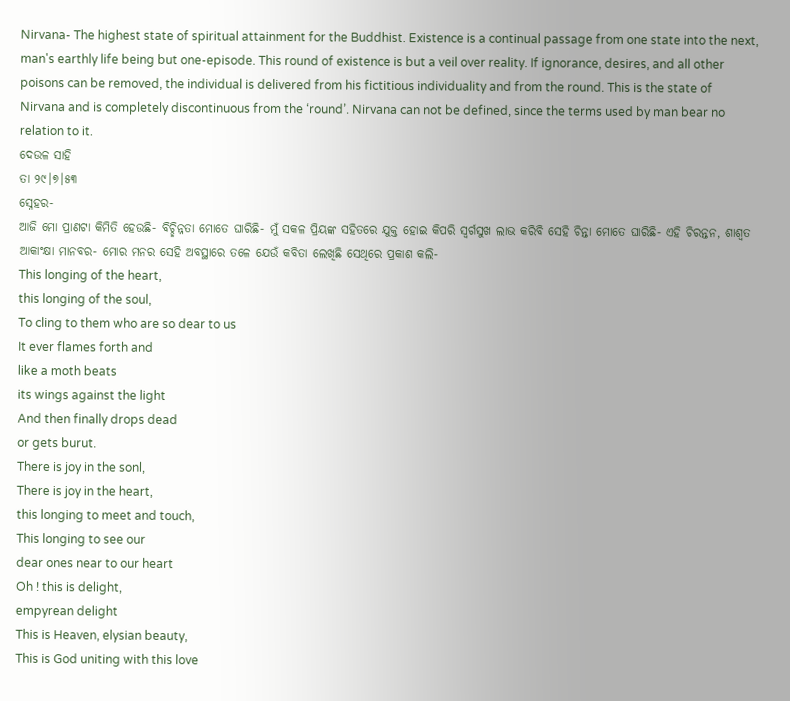Nirvana- The highest state of spiritual attainment for the Buddhist. Existence is a continual passage from one state into the next, man's earthly life being but one-episode. This round of existence is but a veil over reality. If ignorance, desires, and all other poisons can be removed, the individual is delivered from his fictitious individuality and from the round. This is the state of Nirvana and is completely discontinuous from the ‘round’. Nirvana can not be defined, since the terms used by man bear no relation to it.
ଦେଉଳ ସାହି
ତା ୨୯।୭।୫୩
ସ୍ନେହର-
ଆଜି ମୋ ପ୍ରାଣଟା କିମିତି ହେଉଛି- ବିଚ୍ଛିନ୍ନତା ମୋତେ ଘାରିଛି- ମୁଁ ସକଳ ପ୍ରିୟଙ୍କ ସହିତରେ ଯୁକ୍ତ ହୋଇ କିପରି ସ୍ୱର୍ଗସୁଖ ଲାଭ କରିବି ସେହି ଚିନ୍ତା ମୋତେ ଘାରିଛି- ଏହି ଚିରନ୍ତନ, ଶାଶ୍ୱତ ଆକାଂକ୍ଷା ମାନବର- ମୋର ମନର ସେହି ଅବସ୍ଥାରେ ତଳେ ଯେଉଁ କବିତା ଲେଖିଛି ସେଥିରେ ପ୍ରକାଶ କଲି-
This longing of the heart,
this longing of the soul,
To cling to them who are so dear to us
It ever flames forth and
like a moth beats
its wings against the light
And then finally drops dead
or gets burut.
There is joy in the sonl,
There is joy in the heart,
this longing to meet and touch,
This longing to see our
dear ones near to our heart
Oh ! this is delight,
empyrean delight
This is Heaven, elysian beauty,
This is God uniting with this love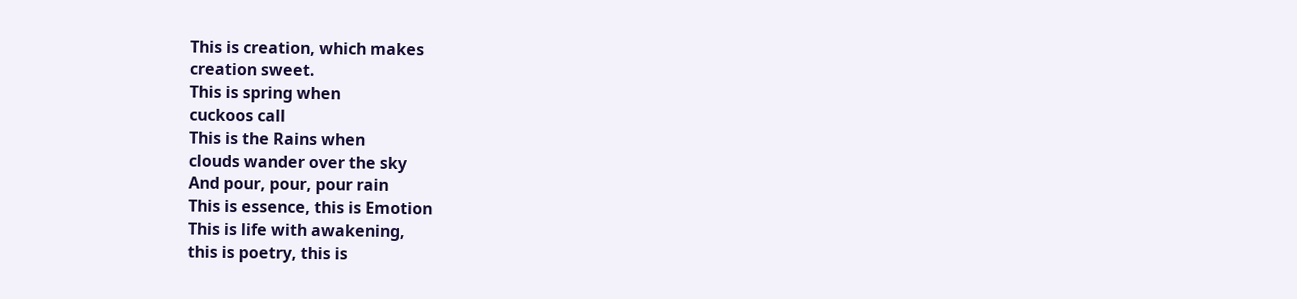This is creation, which makes
creation sweet.
This is spring when
cuckoos call
This is the Rains when
clouds wander over the sky
And pour, pour, pour rain
This is essence, this is Emotion
This is life with awakening,
this is poetry, this is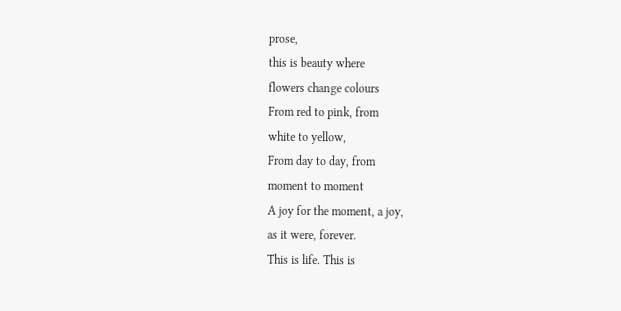prose,
this is beauty where
flowers change colours
From red to pink, from
white to yellow,
From day to day, from
moment to moment
A joy for the moment, a joy,
as it were, forever.
This is life. This is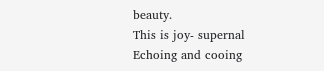beauty.
This is joy- supernal
Echoing and cooing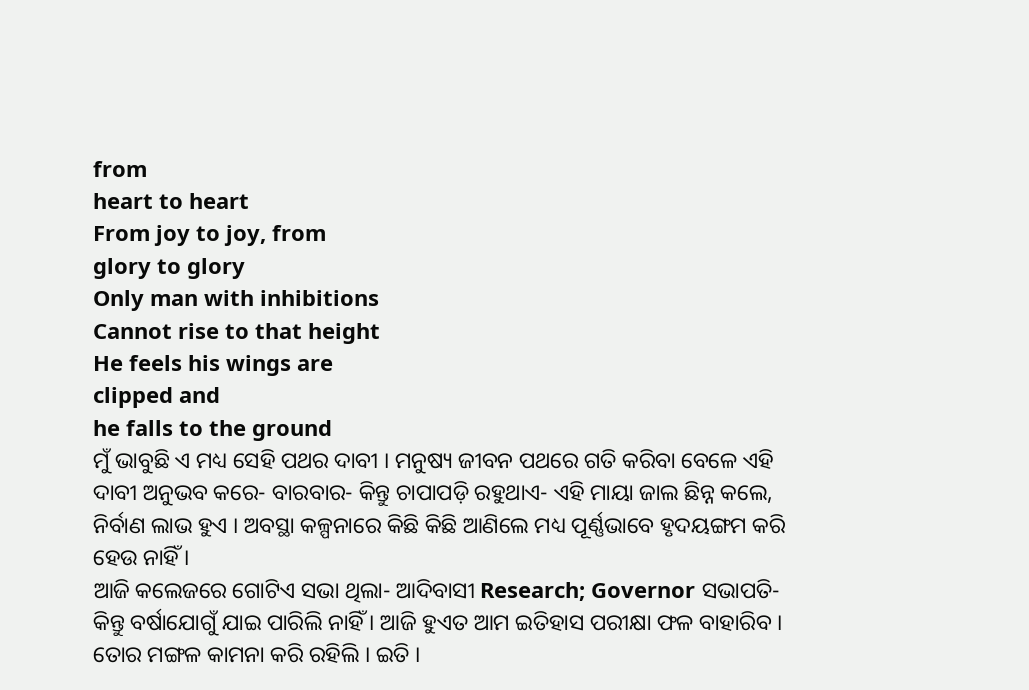from
heart to heart
From joy to joy, from
glory to glory
Only man with inhibitions
Cannot rise to that height
He feels his wings are
clipped and
he falls to the ground
ମୁଁ ଭାବୁଛି ଏ ମଧ୍ୟ ସେହି ପଥର ଦାବୀ । ମନୁଷ୍ୟ ଜୀବନ ପଥରେ ଗତି କରିବା ବେଳେ ଏହି ଦାବୀ ଅନୁଭବ କରେ- ବାରବାର- କିନ୍ତୁ ଚାପାପଡ଼ି ରହୁଥାଏ- ଏହି ମାୟା ଜାଲ ଛିନ୍ନ କଲେ, ନିର୍ବାଣ ଲାଭ ହୁଏ । ଅବସ୍ଥା କଳ୍ପନାରେ କିଛି କିଛି ଆଣିଲେ ମଧ୍ୟ ପୂର୍ଣ୍ଣଭାବେ ହୃଦୟଙ୍ଗମ କରି ହେଉ ନାହିଁ ।
ଆଜି କଲେଜରେ ଗୋଟିଏ ସଭା ଥିଲା- ଆଦିବାସୀ Research; Governor ସଭାପତି- କିନ୍ତୁ ବର୍ଷାଯୋଗୁଁ ଯାଇ ପାରିଲି ନାହିଁ । ଆଜି ହୁଏତ ଆମ ଇତିହାସ ପରୀକ୍ଷା ଫଳ ବାହାରିବ । ତୋର ମଙ୍ଗଳ କାମନା କରି ରହିଲି । ଇତି ।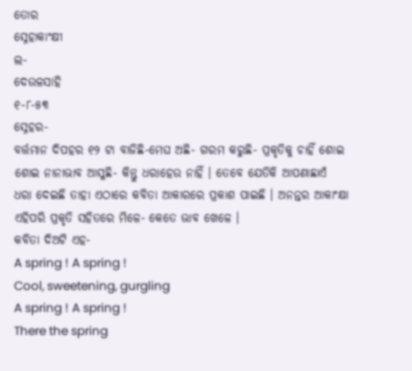ତୋର
ସ୍ନେହାକାଂକ୍ଷୀ
ଲ-
ଦେଉଳସାହି
୧-୮-୫୩
ସ୍ନେହର-
ବର୍ତ୍ତମାନ ଦିପହର ୧୨ ଟା ବାଜିଛି-ମେଘ ଅଛି- ଗରମ କରୁଛି- ପ୍ରକୃତିକୁ ଚାହିଁ ଶୋଇ ଶୋଇ ନାନାଭାବ ଆସୁଛି- କିନ୍ତୁ ଧରାହେଉ ନାହିଁ । ତେବେ ଯେତିକି ଆପଣାଛାଏଁ ଧରା ଦେଇଛି ତାହା ଏଠାରେ କବିତା ଆକାରରେ ପ୍ରକାଶ ପାଇଛି । ଅନନ୍ତର ଆକାଂକ୍ଷା ଏହିପରି ପ୍ରକୃତି ସହିତରେ ମିଳେ- କେତେ ଭାବ ଖେଳେ ।
କବିତା ଦିଅଟି ଏହ-
A spring ! A spring !
Cool, sweetening, gurgling
A spring ! A spring !
There the spring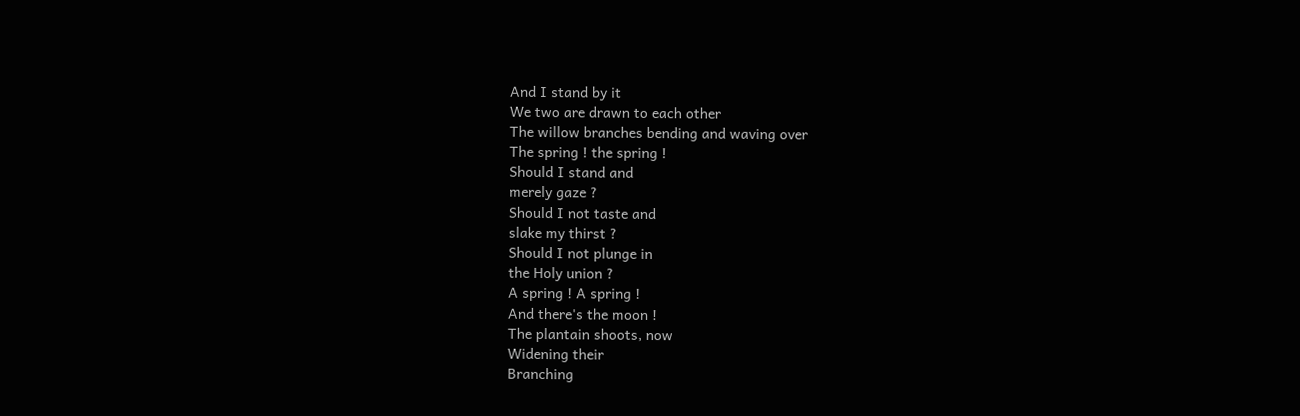And I stand by it
We two are drawn to each other
The willow branches bending and waving over
The spring ! the spring !
Should I stand and
merely gaze ?
Should I not taste and
slake my thirst ?
Should I not plunge in
the Holy union ?
A spring ! A spring !
And there's the moon !
The plantain shoots, now
Widening their
Branching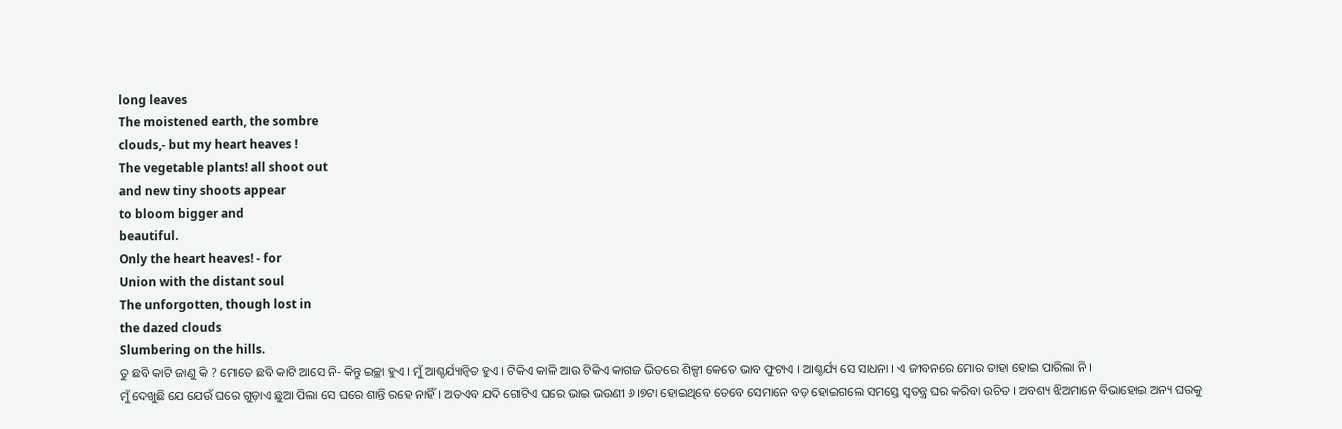long leaves
The moistened earth, the sombre
clouds,- but my heart heaves !
The vegetable plants! all shoot out
and new tiny shoots appear
to bloom bigger and
beautiful.
Only the heart heaves! - for
Union with the distant soul
The unforgotten, though lost in
the dazed clouds
Slumbering on the hills.
ତୁ ଛବି କାଟି ଜାଣୁ କି ? ମୋତେ ଛବି କାଟି ଆସେ ନି- କିନ୍ତୁ ଇଚ୍ଛା ହୁଏ । ମୁଁ ଆଶ୍ଚର୍ଯ୍ୟାନ୍ୱିତ ହୁଏ । ଟିକିଏ କାଳି ଆଉ ଟିକିଏ କାଗଜ ଭିତରେ ଶିଳ୍ପୀ କେତେ ଭାବ ଫୁଟାଏ । ଆଶ୍ଚର୍ଯ୍ୟ ସେ ସାଧନା । ଏ ଜୀବନରେ ମୋର ତାହା ହୋଇ ପାରିଲା ନି ।
ମୁଁ ଦେଖୁଛି ଯେ ଯେଉଁ ଘରେ ଗୁଡ଼ାଏ ଛୁଆ ପିଲା ସେ ଘରେ ଶାନ୍ତି ରହେ ନାହିଁ । ଅତଏବ ଯଦି ଗୋଟିଏ ଘରେ ଭାଇ ଭଉଣୀ ୬।୭ଟା ହୋଇଥିବେ ତେବେ ସେମାନେ ବଡ଼ ହୋଇଗଲେ ସମସ୍ତେ ସ୍ୱତନ୍ତ୍ର ଘର କରିବା ଉଚିତ । ଅବଶ୍ୟ ଝିଅମାନେ ବିଭାହୋଇ ଅନ୍ୟ ଘରକୁ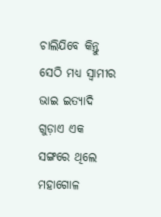ଚାଲିଯିବେ କିନ୍ତୁ ସେଠି ମଧ୍ୟ ସ୍ୱାମୀର ଭାଇ ଇତ୍ୟାଦି ଗୁଡ଼ାଏ ଏକ ସଙ୍ଗରେ ଥିଲେ ମହାଗୋଳ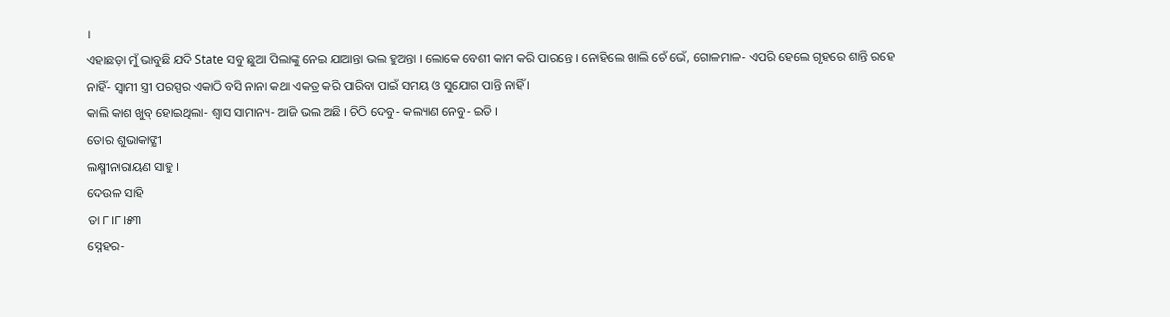।
ଏହାଛଡ଼ା ମୁଁ ଭାବୁଛି ଯଦି State ସବୁ ଛୁଆ ପିଲାଙ୍କୁ ନେଇ ଯାଆନ୍ତା ଭଲ ହୁଅନ୍ତା । ଲୋକେ ବେଶୀ କାମ କରି ପାରନ୍ତେ । ନୋହିଲେ ଖାଲି ଚେଁ ଭେଁ, ଗୋଳମାଳ- ଏପରି ହେଲେ ଗୃହରେ ଶାନ୍ତି ରହେ ନାହିଁ- ସ୍ୱାମୀ ସ୍ତ୍ରୀ ପରସ୍ପର ଏକାଠି ବସି ନାନା କଥା ଏକତ୍ର କରି ପାରିବା ପାଇଁ ସମୟ ଓ ସୁଯୋଗ ପାନ୍ତି ନାହିଁ ।
କାଲି କାଶ ଖୁବ୍ ହୋଇଥିଲା- ଶ୍ୱାସ ସାମାନ୍ୟ- ଆଜି ଭଲ ଅଛି । ଚିଠି ଦେବୁ- କଲ୍ୟାଣ ନେବୁ- ଇତି ।
ତୋର ଶୁଭାକାଙ୍କ୍ଷୀ
ଲକ୍ଷ୍ମୀନାରାୟଣ ସାହୁ ।
ଦେଉଳ ସାହି
ତା ୮।୮।୫୩
ସ୍ନେହର-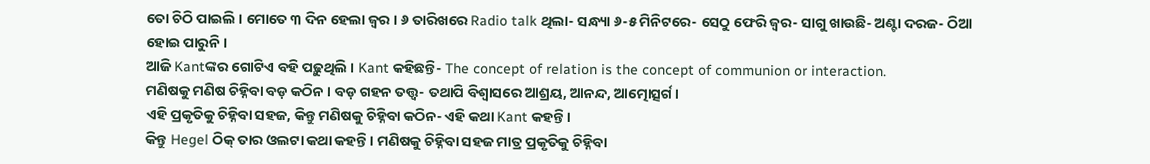ତୋ ଚିଠି ପାଇଲି । ମୋତେ ୩ ଦିନ ହେଲା ଜ୍ୱର । ୬ ତାରିଖରେ Radio talk ଥିଲା- ସନ୍ଧ୍ୟା ୬-୫ ମିନିଟରେ- ସେଠୁ ଫେରି ଜ୍ୱର- ସାଗୁ ଖାଉଛି- ଅଣ୍ଟା ଦରଜ- ଠିଆ ହୋଇ ପାରୁନି ।
ଆଜି Kantଙ୍କର ଗୋଟିଏ ବହି ପଢ଼ୁଥିଲି । Kant କହିଛନ୍ତି- The concept of relation is the concept of communion or interaction.
ମଣିଷକୁ ମଣିଷ ଚିହ୍ନିବା ବଡ଼ କଠିନ । ବଡ଼ ଗହନ ତତ୍ତ୍ୱ- ତଥାପି ବିଶ୍ୱାସରେ ଆଶ୍ରୟ, ଆନନ୍ଦ, ଆତ୍ମୋତ୍ସର୍ଗ ।
ଏହି ପ୍ରକୃତିକୁ ଚିହ୍ନିବା ସହଜ, କିନ୍ତୁ ମଣିଷକୁ ଚିହ୍ନିବା କଠିନ- ଏହି କଥା Kant କହନ୍ତି ।
କିନ୍ତୁ Hegel ଠିକ୍ ତାର ଓଲଟା କଥା କହନ୍ତି । ମଣିଷକୁ ଚିହ୍ନିବା ସହଜ ମାତ୍ର ପ୍ରକୃତିକୁ ଚିହ୍ନିବା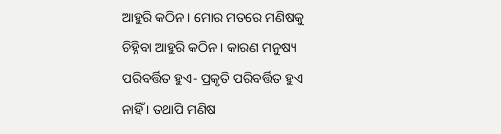ଆହୁରି କଠିନ । ମୋର ମତରେ ମଣିଷକୁ ଚିହ୍ନିବା ଆହୁରି କଠିନ । କାରଣ ମନୁଷ୍ୟ ପରିବର୍ତ୍ତିତ ହୁଏ- ପ୍ରକୃତି ପରିବର୍ତ୍ତିତ ହୁଏ ନାହିଁ । ତଥାପି ମଣିଷ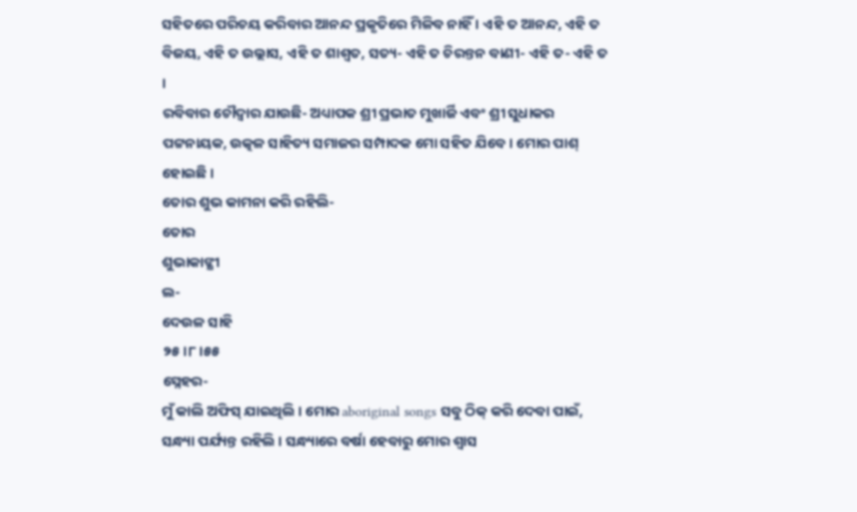ସହିତରେ ପରିଚୟ କରିବାର ଆନନ୍ଦ ପ୍ରକୃତିରେ ମିଳିବ ନାହିଁ । ଏହି ତ ଆନନ୍ଦ, ଏହି ତ ବିଜୟ, ଏହି ତ ଉଲ୍ଲାସ, ଏହି ତ ଶାଶ୍ୱତ, ସତ୍ୟ- ଏହି ତ ଚିରନ୍ତନ ବାଣୀ- ଏହି ତ- ଏହି ତ ।
ରବିବାର ଚୌଦ୍ୱାର ଯାଉଛି- ଅଧ୍ୟାପକ ଶ୍ରୀ ପ୍ରଭାତ ମୁଖାର୍ଜି ଏବଂ ଶ୍ରୀ ସୁଧାକର ପଟ୍ଟନାୟକ, ଉତ୍କଳ ସାହିତ୍ୟ ସମାଜର ସମ୍ପାଦକ ମୋ ସହିତ ଯିବେ । ମୋର ପାଶ୍ ହୋଇଛି ।
ତୋର ଶୁଭ କାମନା କରି ରହିଲି-
ତୋର
ଶୁଭାକାଙ୍କ୍ଷୀ
ଲ-
ଦେଉଳ ସାହି
୨୫।୮।୫୫
ସ୍ନେହର-
ମୁଁ କାଲି ଅଫିସ୍ ଯାଇଥିଲି । ମୋର aboriginal songs ସବୁ ଠିକ୍ କରି ଦେବା ପାଇଁ, ସନ୍ଧ୍ୟା ପର୍ଯ୍ୟନ୍ତ ରହିଲି । ସନ୍ଧ୍ୟାରେ ବର୍ଷା ହେବାରୁ ମୋର ଶ୍ୱାସ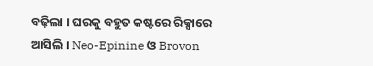ବଢ଼ିଲା । ଘରକୁ ବହୁତ କଷ୍ଟରେ ରିକ୍ସାରେ ଆସିଲି । Neo-Epinine ଓ Brovon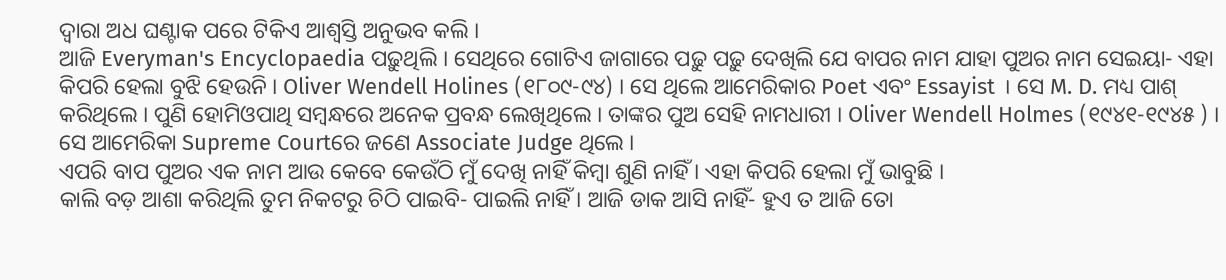ଦ୍ୱାରା ଅଧ ଘଣ୍ଟାକ ପରେ ଟିକିଏ ଆଶ୍ୱସ୍ତି ଅନୁଭବ କଲି ।
ଆଜି Everyman's Encyclopaedia ପଢ଼ୁଥିଲି । ସେଥିରେ ଗୋଟିଏ ଜାଗାରେ ପଢ଼ୁ ପଢ଼ୁ ଦେଖିଲି ଯେ ବାପର ନାମ ଯାହା ପୁଅର ନାମ ସେଇୟା- ଏହା କିପରି ହେଲା ବୁଝି ହେଉନି । Oliver Wendell Holines (୧୮୦୯-୯୪) । ସେ ଥିଲେ ଆମେରିକାର Poet ଏବଂ Essayist । ସେ M. D. ମଧ୍ୟ ପାଶ୍ କରିଥିଲେ । ପୁଣି ହୋମିଓପାଥି ସମ୍ୱନ୍ଧରେ ଅନେକ ପ୍ରବନ୍ଧ ଲେଖିଥିଲେ । ତାଙ୍କର ପୁଅ ସେହି ନାମଧାରୀ । Oliver Wendell Holmes (୧୯୪୧-୧୯୪୫ ) । ସେ ଆମେରିକା Supreme Courtରେ ଜଣେ Associate Judge ଥିଲେ ।
ଏପରି ବାପ ପୁଅର ଏକ ନାମ ଆଉ କେବେ କେଉଁଠି ମୁଁ ଦେଖି ନାହିଁ କିମ୍ବା ଶୁଣି ନାହିଁ । ଏହା କିପରି ହେଲା ମୁଁ ଭାବୁଛି ।
କାଲି ବଡ଼ ଆଶା କରିଥିଲି ତୁମ ନିକଟରୁ ଚିଠି ପାଇବି- ପାଇଲି ନାହିଁ । ଆଜି ଡାକ ଆସି ନାହିଁ- ହୁଏ ତ ଆଜି ତୋ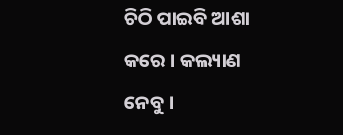ଚିଠି ପାଇବି ଆଶା କରେ । କଲ୍ୟାଣ ନେବୁ ।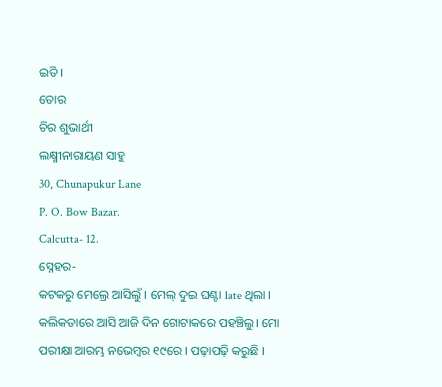ଇତି ।
ତୋର
ଚିର ଶୁଭାର୍ଥୀ
ଲକ୍ଷ୍ମୀନାରାୟଣ ସାହୁ
30, Chunapukur Lane
P. O. Bow Bazar.
Calcutta- 12.
ସ୍ନେହର-
କଟକରୁ ମେଲ୍ରେ ଆସିଲୁଁ । ମେଲ୍ ଦୁଇ ଘଣ୍ଟା late ଥିଲା । କଲିକତାରେ ଆସି ଆଜି ଦିନ ଗୋଟାକରେ ପହଞ୍ଚିଲୁ। ମୋ ପରୀକ୍ଷା ଆରମ୍ଭ ନଭେମ୍ବର ୧୯ରେ । ପଢ଼ାପଢ଼ି କରୁଛି ।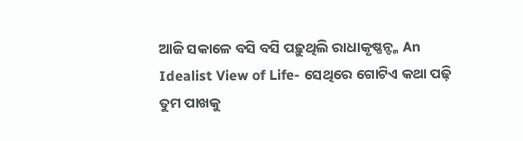ଆଜି ସକାଳେ ବସି ବସି ପଢ଼ୁଥିଲି ରାଧାକୃଷ୍ଣନ୍ଙ୍କ An Idealist View of Life- ସେଥିରେ ଗୋଟିଏ କଥା ପଢ଼ି ତୁମ ପାଖକୁ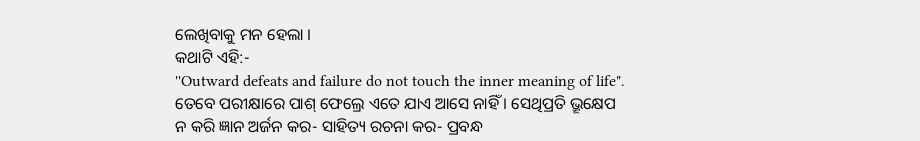ଲେଖିବାକୁ ମନ ହେଲା ।
କଥାଟି ଏହି:-
''Outward defeats and failure do not touch the inner meaning of life".
ତେବେ ପରୀକ୍ଷାରେ ପାଶ୍ ଫେଲ୍ରେ ଏତେ ଯାଏ ଆସେ ନାହିଁ । ସେଥିପ୍ରତି ଭ୍ରୂକ୍ଷେପ ନ କରି ଜ୍ଞାନ ଅର୍ଜନ କର- ସାହିତ୍ୟ ରଚନା କର- ପ୍ରବନ୍ଧ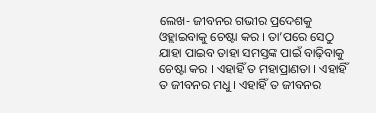ଲେଖ- ଜୀବନର ଗଭୀର ପ୍ରଦେଶକୁ ଓହ୍ଲାଇବାକୁ ଚେଷ୍ଟା କର । ତା’ପରେ ସେଠୁ ଯାହା ପାଇବ ତାହା ସମସ୍ତଙ୍କ ପାଇଁ ବାଢ଼ିବାକୁ ଚେଷ୍ଟା କର । ଏହାହିଁ ତ ମହାପ୍ରାଣତା । ଏହାହିଁ ତ ଜୀବନର ମଧୁ । ଏହାହିଁ ତ ଜୀବନର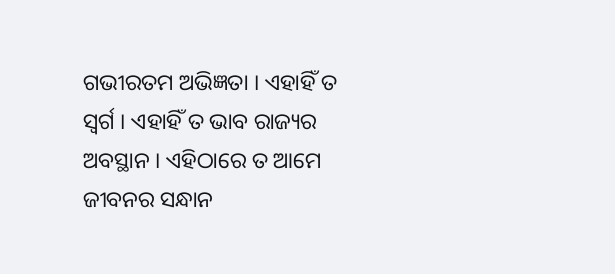ଗଭୀରତମ ଅଭିଜ୍ଞତା । ଏହାହିଁ ତ ସ୍ୱର୍ଗ । ଏହାହିଁ ତ ଭାବ ରାଜ୍ୟର ଅବସ୍ଥାନ । ଏହିଠାରେ ତ ଆମେ ଜୀବନର ସନ୍ଧାନ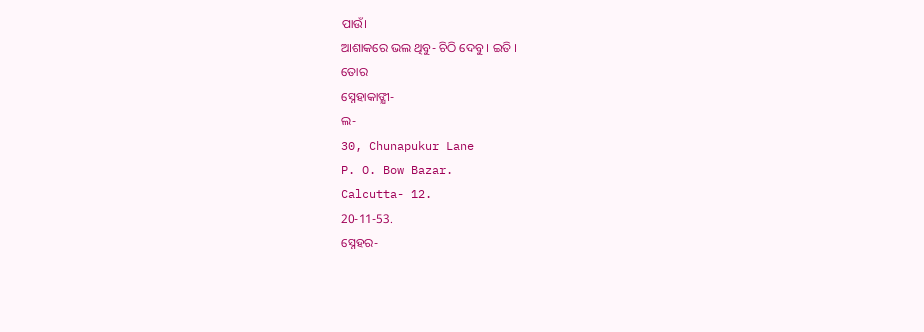ପାଉଁ।
ଆଶାକରେ ଭଲ ଥିବୁ- ଚିଠି ଦେବୁ । ଇତି ।
ତୋର
ସ୍ନେହାକାଙ୍କ୍ଷୀ-
ଲ-
30, Chunapukur Lane
P. O. Bow Bazar.
Calcutta- 12.
20-11-53.
ସ୍ନେହର-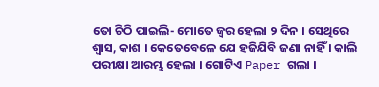ତୋ ଚିଠି ପାଇଲି- ମୋତେ ଜ୍ୱର ହେଲା ୨ ଦିନ । ସେଥିରେ ଶ୍ୱାସ, କାଶ । କେତେବେଳେ ଯେ ହଜିଯିବି ଜଣା ନାହିଁ । କାଲି ପରୀକ୍ଷା ଆରମ୍ଭ ହେଲା । ଗୋଟିଏ Paper ଗଲା ।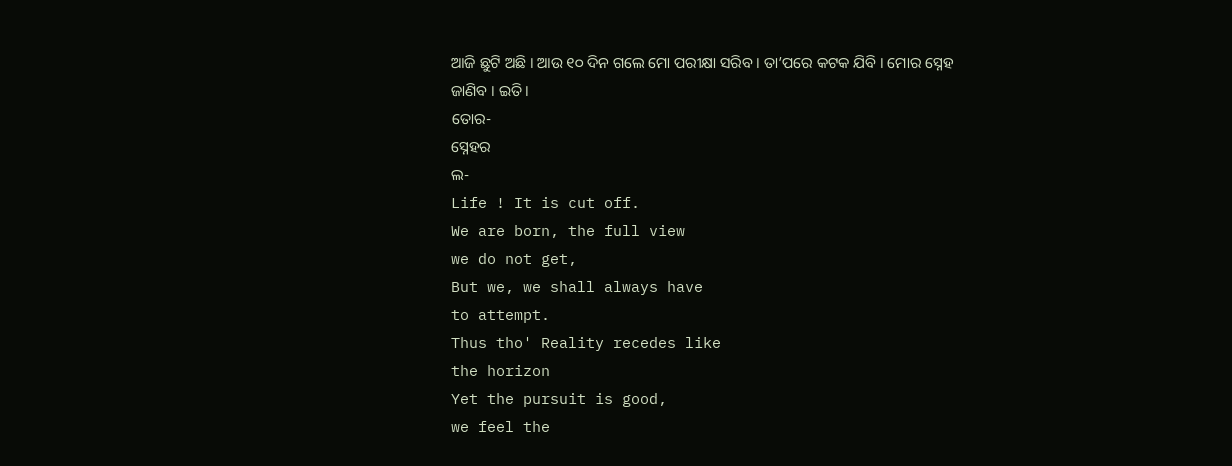ଆଜି ଛୁଟି ଅଛି । ଆଉ ୧୦ ଦିନ ଗଲେ ମୋ ପରୀକ୍ଷା ସରିବ । ତା’ପରେ କଟକ ଯିବି । ମୋର ସ୍ନେହ ଜାଣିବ । ଇତି ।
ତୋର-
ସ୍ନେହର
ଲ-
Life ! It is cut off.
We are born, the full view
we do not get,
But we, we shall always have
to attempt.
Thus tho' Reality recedes like
the horizon
Yet the pursuit is good,
we feel the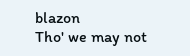blazon
Tho' we may not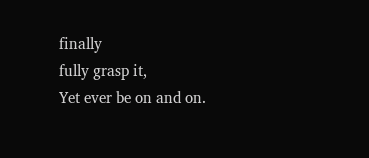finally
fully grasp it,
Yet ever be on and on.